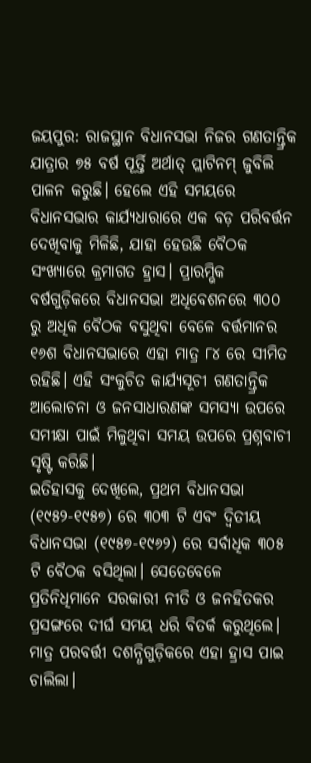ଜୟପୁର: ରାଜସ୍ଥାନ ବିଧାନସଭା ନିଜର ଗଣତାନ୍ତ୍ରିକ ଯାତ୍ରାର ୭୫ ବର୍ଷ ପୂର୍ତ୍ତି ଅର୍ଥାତ୍ ପ୍ଲାଟିନମ୍ ଜୁବିଲି ପାଳନ କରୁଛି। ହେଲେ ଏହି ସମୟରେ ବିଧାନସଭାର କାର୍ଯ୍ୟଧାରାରେ ଏକ ବଡ଼ ପରିବର୍ତ୍ତନ ଦେଖିବାକୁ ମିଳିଛି, ଯାହା ହେଉଛି ବୈଠକ ସଂଖ୍ୟାରେ କ୍ରମାଗତ ହ୍ରାସ। ପ୍ରାରମ୍ଭିକ ବର୍ଷଗୁଡ଼ିକରେ ବିଧାନସଭା ଅଧିବେଶନରେ ୩୦୦ ରୁ ଅଧିକ ବୈଠକ ବସୁଥିବା ବେଳେ ବର୍ତ୍ତମାନର ୧୬ଶ ବିଧାନସଭାରେ ଏହା ମାତ୍ର ୮୪ ରେ ସୀମିତ ରହିଛି। ଏହି ସଂକୁଚିତ କାର୍ଯ୍ୟସୂଚୀ ଗଣତାନ୍ତ୍ରିକ ଆଲୋଚନା ଓ ଜନସାଧାରଣଙ୍କ ସମସ୍ୟା ଉପରେ ସମୀକ୍ଷା ପାଇଁ ମିଳୁଥିବା ସମୟ ଉପରେ ପ୍ରଶ୍ନବାଚୀ ସୃଷ୍ଟି କରିଛି।
ଇତିହାସକୁ ଦେଖିଲେ, ପ୍ରଥମ ବିଧାନସଭା (୧୯୫୨-୧୯୫୭) ରେ ୩୦୩ ଟି ଏବଂ ଦ୍ବିତୀୟ ବିଧାନସଭା (୧୯୫୭-୧୯୬୨) ରେ ସର୍ବାଧିକ ୩୦୫ ଟି ବୈଠକ ବସିଥିଲା। ସେତେବେଳେ ପ୍ରତିନିଧିମାନେ ସରକାରୀ ନୀତି ଓ ଜନହିତକର ପ୍ରସଙ୍ଗରେ ଦୀର୍ଘ ସମୟ ଧରି ବିତର୍କ କରୁଥିଲେ। ମାତ୍ର ପରବର୍ତ୍ତୀ ଦଶନ୍ଧିଗୁଡ଼ିକରେ ଏହା ହ୍ରାସ ପାଇ ଚାଲିଲା।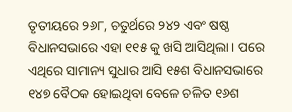ତୃତୀୟରେ ୨୬୮, ଚତୁର୍ଥରେ ୨୪୨ ଏବଂ ଷଷ୍ଠ ବିଧାନସଭାରେ ଏହା ୧୧୫ କୁ ଖସି ଆସିଥିଲା। ପରେ ଏଥିରେ ସାମାନ୍ୟ ସୁଧାର ଆସି ୧୫ଶ ବିଧାନସଭାରେ ୧୪୭ ବୈଠକ ହୋଇଥିବା ବେଳେ ଚଳିତ ୧୬ଶ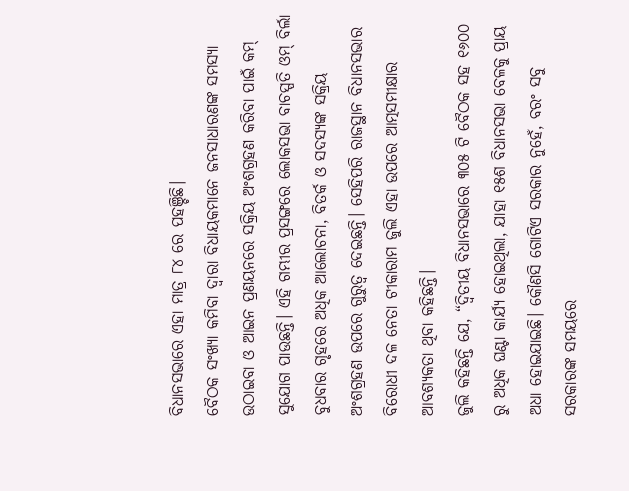ବିଧାନସଭାରେ ଏହା ମାତ୍ର ୮୪ ରେ ପହଞ୍ଚିଛି।
ବୈଠକ ସଂଖ୍ୟା କମିବା ଦ୍ବାରା ବିଧାୟକମାନେ ଜନସାଧାରଣଙ୍କ ସମସ୍ୟା ଉଠାଇବା ଓ ଆଇନ ପ୍ରଣୟନରେ ସକ୍ରିୟ ଅଂଶଗ୍ରହଣ କରିବା ପାଇଁ କମ୍ ସୁଯୋଗ ପାଉଛନ୍ତି। ଏହି ଗମ୍ଭୀର ପ୍ରସଙ୍ଗରେ ଲୋକସଭା ବାଚସ୍ପତି ଓମ୍ ବିର୍ଲା ବୁଧବାର ଗୃହରେ ଅଧିକ ଆଲୋଚନା, ବିତର୍କ ଓ ସଦସ୍ୟଙ୍କ ସକ୍ରିୟ ଅଂଶଗ୍ରହଣ ଉପରେ ଗୁରୁତ୍ବ ଦେଇଛନ୍ତି। ସେହିପରି ରାଜସ୍ଥାନ ବିଧାନସଭାର ବିରୋଧୀ ଦଳ ନେତା ଟୀକାରାମ ଜୁଲି ଏହା ଉପରେ ଆତ୍ମସମୀକ୍ଷାର ଆବଶ୍ୟକତା ଥିବା କହିଛନ୍ତି।
ଜୁଲି କହିଛନ୍ତି ଯେ, “ଦ୍ବିତୀୟ ବିଧାନସଭାରେ ୩୦୫ ଟି ବୈଠକ ସହ ୧୬୦୦ ରୁ ଅଧିକ ଘଣ୍ଟା କାର୍ଯ୍ୟ ହୋଇଥିଲା, ଯାହା ୧୫ଶ ବିଧାନସଭା ବେଳକୁ ପ୍ରାୟ ଅଧା ହୋଇଯାଇଛି। କୌଣସି ଗୋଟିଏ ସରକାର ନୁହେଁ, ବରଂ ସବୁ ସରକାରଙ୍କ ସମୟରେ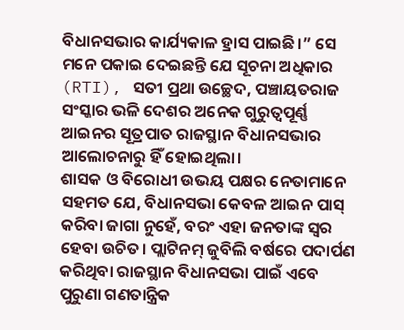ବିଧାନସଭାର କାର୍ଯ୍ୟକାଳ ହ୍ରାସ ପାଇଛି।” ସେ ମନେ ପକାଇ ଦେଇଛନ୍ତି ଯେ ସୂଚନା ଅଧିକାର (RTI), ସତୀ ପ୍ରଥା ଉଚ୍ଛେଦ, ପଞ୍ଚାୟତରାଜ ସଂସ୍କାର ଭଳି ଦେଶର ଅନେକ ଗୁରୁତ୍ବପୂର୍ଣ୍ଣ ଆଇନର ସୂତ୍ରପାତ ରାଜସ୍ଥାନ ବିଧାନସଭାର ଆଲୋଚନାରୁ ହିଁ ହୋଇଥିଲା।
ଶାସକ ଓ ବିରୋଧୀ ଉଭୟ ପକ୍ଷର ନେତାମାନେ ସହମତ ଯେ, ବିଧାନସଭା କେବଳ ଆଇନ ପାସ୍ କରିବା ଜାଗା ନୁହେଁ, ବରଂ ଏହା ଜନତାଙ୍କ ସ୍ବର ହେବା ଉଚିତ। ପ୍ଲାଟିନମ୍ ଜୁବିଲି ବର୍ଷରେ ପଦାର୍ପଣ କରିଥିବା ରାଜସ୍ଥାନ ବିଧାନସଭା ପାଇଁ ଏବେ ପୁରୁଣା ଗଣତାନ୍ତ୍ରିକ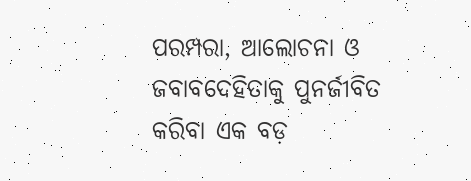ପରମ୍ପରା, ଆଲୋଚନା ଓ ଜବାବଦେହିତାକୁ ପୁନର୍ଜୀବିତ କରିବା ଏକ ବଡ଼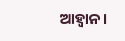ଆହ୍ବାନ।